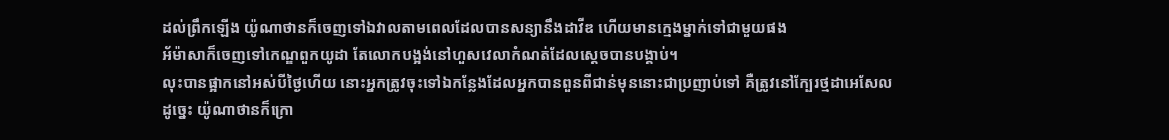ដល់ព្រឹកឡើង យ៉ូណាថានក៏ចេញទៅឯវាលតាមពេលដែលបានសន្យានឹងដាវីឌ ហើយមានក្មេងម្នាក់ទៅជាមួយផង
អ័ម៉ាសាក៏ចេញទៅកេណ្ឌពួកយូដា តែលោកបង្អង់នៅហួសវេលាកំណត់ដែលស្តេចបានបង្គាប់។
លុះបានផ្អាកនៅអស់បីថ្ងៃហើយ នោះអ្នកត្រូវចុះទៅឯកន្លែងដែលអ្នកបានពួនពីជាន់មុននោះជាប្រញាប់ទៅ គឺត្រូវនៅក្បែរថ្មដាអេសែល
ដូច្នេះ យ៉ូណាថានក៏ក្រោ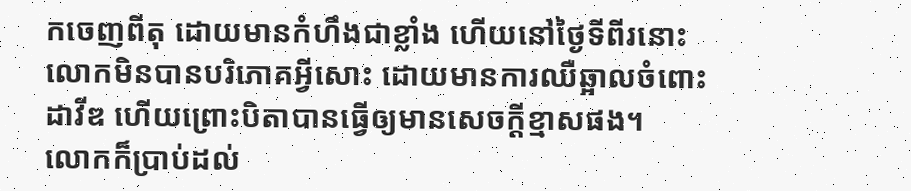កចេញពីតុ ដោយមានកំហឹងជាខ្លាំង ហើយនៅថ្ងៃទីពីរនោះ លោកមិនបានបរិភោគអ្វីសោះ ដោយមានការឈឺឆ្អាលចំពោះដាវីឌ ហើយព្រោះបិតាបានធ្វើឲ្យមានសេចក្ដីខ្មាសផង។
លោកក៏ប្រាប់ដល់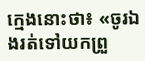ក្មេងនោះថា៖ «ចូរឯងរត់ទៅយកព្រួ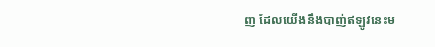ញ ដែលយើងនឹងបាញ់ឥឡូវនេះម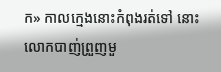ក» កាលក្មេងនោះកំពុងរត់ទៅ នោះលោកបាញ់ព្រួញមួ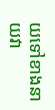យទៅខាងនាយវា